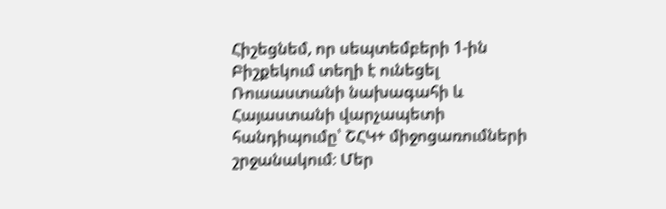Հիշեցնեմ, որ սեպտեմբերի 1-ին Բիշքեկում տեղի է ունեցել Ռուսաստանի նախագահի և Հայաստանի վարչապետի հանդիպումը՝ ՇՀԿ+ միջոցառումների շրջանակում։ Մեր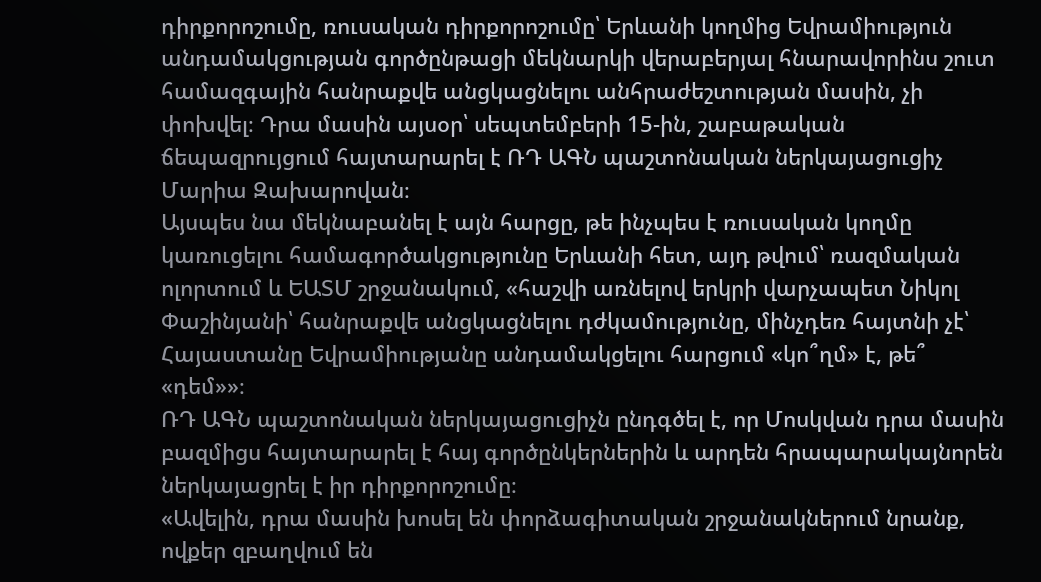դիրքորոշումը, ռուսական դիրքորոշումը՝ Երևանի կողմից Եվրամիություն անդամակցության գործընթացի մեկնարկի վերաբերյալ հնարավորինս շուտ համազգային հանրաքվե անցկացնելու անհրաժեշտության մասին, չի փոխվել։ Դրա մասին այսօր՝ սեպտեմբերի 15-ին, շաբաթական ճեպազրույցում հայտարարել է ՌԴ ԱԳՆ պաշտոնական ներկայացուցիչ Մարիա Զախարովան։
Այսպես նա մեկնաբանել է այն հարցը, թե ինչպես է ռուսական կողմը կառուցելու համագործակցությունը Երևանի հետ, այդ թվում՝ ռազմական ոլորտում և ԵԱՏՄ շրջանակում, «հաշվի առնելով երկրի վարչապետ Նիկոլ Փաշինյանի՝ հանրաքվե անցկացնելու դժկամությունը, մինչդեռ հայտնի չէ՝ Հայաստանը Եվրամիությանը անդամակցելու հարցում «կո՞ղմ» է, թե՞ «դեմ»»։
ՌԴ ԱԳՆ պաշտոնական ներկայացուցիչն ընդգծել է, որ Մոսկվան դրա մասին բազմիցս հայտարարել է հայ գործընկերներին և արդեն հրապարակայնորեն ներկայացրել է իր դիրքորոշումը։
«Ավելին, դրա մասին խոսել են փորձագիտական շրջանակներում նրանք, ովքեր զբաղվում են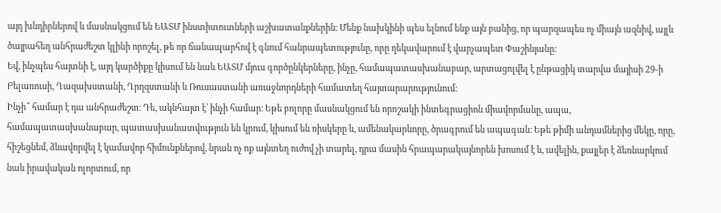այդ խնդիրներով և մասնակցում են ԵԱՏՄ ինստիտուտների աշխատանքներին։ Մենք նախկինի պես ելնում ենք այն բանից, որ պարզապես ոչ միայն ազնիվ, այլև ծայրահեղ անհրաժեշտ կլինի որոշել, թե որ ճանապարհով է գնում հանրապետությունը, որը ղեկավարում է վարչապետ Փաշինյանը։
Եվ, ինչպես հայտնի է, այդ կարծիքը կիսում են նաև ԵԱՏՄ մյուս գործընկերները, ինչը, համապատասխանաբար, արտացոլվել է ընթացիկ տարվա մայիսի 29-ի Բելառուսի, Ղազախստանի, Ղրղզստանի և Ռուսաստանի առաջնորդների համատեղ հայտարարությունում։
Ինչի՞ համար է դա անհրաժեշտ։ Դե, ակնհայտ է՝ ինչի համար։ Եթե բոլորը մասնակցում են որոշակի ինտեգրացիոն միավորմանը, ապա, համապատասխանաբար, պատասխանատվություն են կրում, կիսում են ռիսկերը և, ամենակարևորը, ծրագրում են ապագան։ Եթե թիմի անդամներից մեկը, որը, հիշեցնեմ, ձևավորվել է կամավոր հիմունքներով, նրան ոչ ոք այնտեղ ուժով չի տարել, դրա մասին հրապարակայնորեն խոսում է և, ավելին, քայլեր է ձեռնարկում նաև իրավական ոլորտում, որ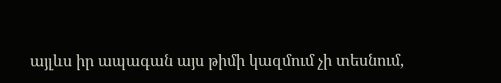այլևս իր ապագան այս թիմի կազմում չի տեսնում,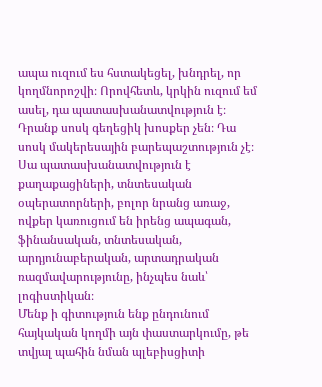ապա ուզում ես հստակեցել, խնդրել, որ կողմնորոշվի։ Որովհետև, կրկին ուզում եմ ասել, դա պատասխանատվություն է։
Դրանք սոսկ գեղեցիկ խոսքեր չեն։ Դա սոսկ մակերեսային բարեպաշտություն չէ։ Սա պատասխանատվություն է քաղաքացիների, տնտեսական օպերատորների, բոլոր նրանց առաջ, ովքեր կառուցում են իրենց ապագան, ֆինանսական, տնտեսական, արդյունաբերական, արտադրական ռազմավարությունը, ինչպես նաև՝ լոգիստիկան։
Մենք ի գիտություն ենք ընդունում հայկական կողմի այն փաստարկումը, թե տվյալ պահին նման պլեբիսցիտի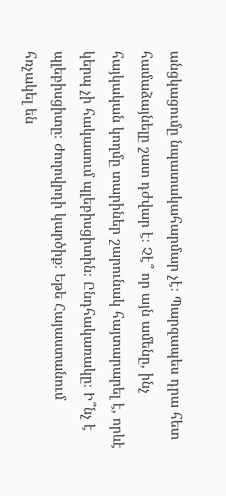անցկացումը նպատակահարմար չէ։ Պարզապես դրա հետ համաձայնելը շատ դժվար է։ Չէ՞ որ այն ամենը, ինչ հայկական կողմը տարիներ շարունակ հայտարարել է, որևէ կերպ չի հակասում պլեբիսցիտին։ Ընդհակառակը։ Ի՞նչ է պլեբիսցիտը։ Ժողովրդի կարծիք։ Եթե Հայաստանում հռչակել են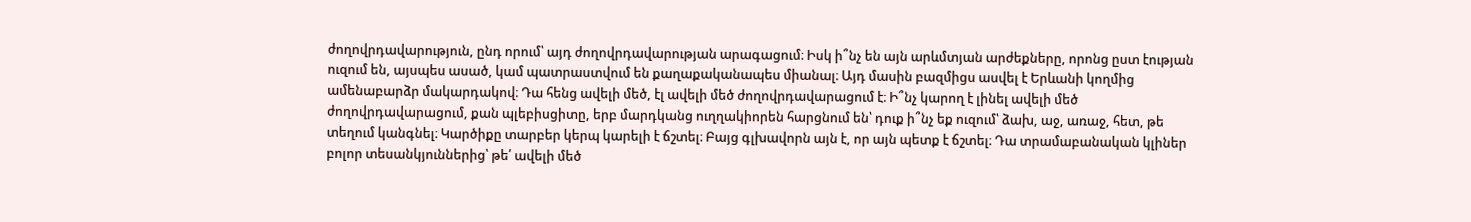ժողովրդավարություն, ընդ որում՝ այդ ժողովրդավարության արագացում։ Իսկ ի՞նչ են այն արևմտյան արժեքները, որոնց ըստ էության ուզում են, այսպես ասած, կամ պատրաստվում են քաղաքականապես միանալ։ Այդ մասին բազմիցս ասվել է Երևանի կողմից ամենաբարձր մակարդակով։ Դա հենց ավելի մեծ, էլ ավելի մեծ ժողովրդավարացում է։ Ի՞նչ կարող է լինել ավելի մեծ ժողովրդավարացում, քան պլեբիսցիտը, երբ մարդկանց ուղղակիորեն հարցնում են՝ դուք ի՞նչ եք ուզում՝ ձախ, աջ, առաջ, հետ, թե տեղում կանգնել։ Կարծիքը տարբեր կերպ կարելի է ճշտել։ Բայց գլխավորն այն է, որ այն պետք է ճշտել։ Դա տրամաբանական կլիներ բոլոր տեսանկյուններից՝ թե՛ ավելի մեծ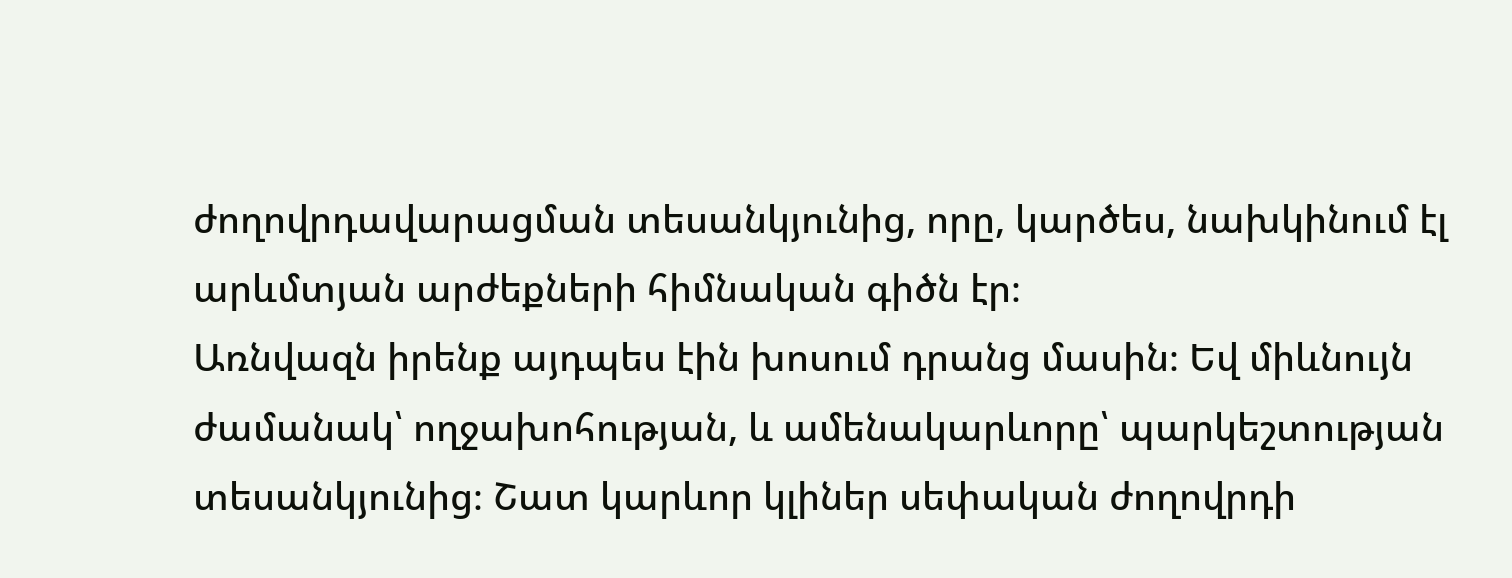ժողովրդավարացման տեսանկյունից, որը, կարծես, նախկինում էլ արևմտյան արժեքների հիմնական գիծն էր։
Առնվազն իրենք այդպես էին խոսում դրանց մասին։ Եվ միևնույն ժամանակ՝ ողջախոհության, և ամենակարևորը՝ պարկեշտության տեսանկյունից։ Շատ կարևոր կլիներ սեփական ժողովրդի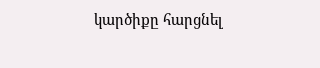կարծիքը հարցնել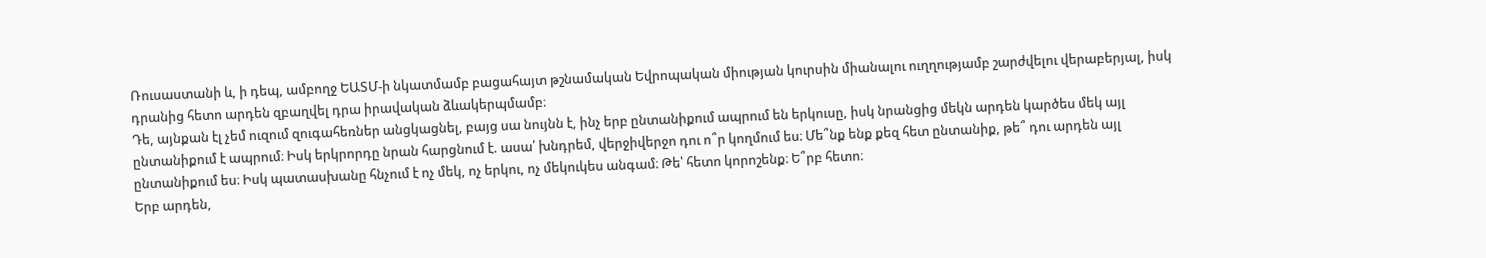Ռուսաստանի և, ի դեպ, ամբողջ ԵԱՏՄ-ի նկատմամբ բացահայտ թշնամական Եվրոպական միության կուրսին միանալու ուղղությամբ շարժվելու վերաբերյալ, իսկ դրանից հետո արդեն զբաղվել դրա իրավական ձևակերպմամբ։
Դե, այնքան էլ չեմ ուզում զուգահեռներ անցկացնել, բայց սա նույնն է, ինչ երբ ընտանիքում ապրում են երկուսը, իսկ նրանցից մեկն արդեն կարծես մեկ այլ ընտանիքում է ապրում։ Իսկ երկրորդը նրան հարցնում է. ասա՛ խնդրեմ, վերջիվերջո դու ո՞ր կողմում ես։ Մե՞նք ենք քեզ հետ ընտանիք, թե՞ դու արդեն այլ ընտանիքում ես։ Իսկ պատասխանը հնչում է ոչ մեկ, ոչ երկու, ոչ մեկուկես անգամ։ Թե՝ հետո կորոշենք։ Ե՞րբ հետո։
Երբ արդեն,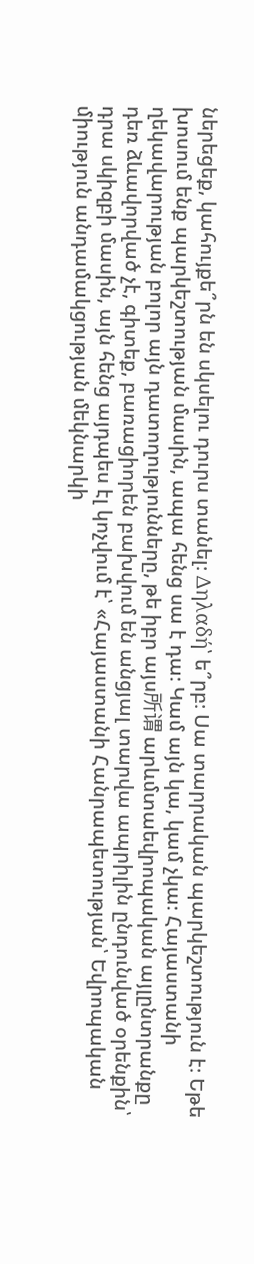ներեցեք, կահույքե՞րն են սկսելու դուրս տանել։ Δηλαδή՝ ե՞րբ։ Սա տարրական պարկեշտություն է։ Եթե խոսում ենք պարկեշտության մասին, ապա հենց սա է դա։ Կամ այն կա, կամ չկա։ Հայաստանի ղեկավարության բոլոր այն դատողությունները, թե իբր այս所谓 արևմտաեվրոպական այլընտրանքը դեռ ձևավորված չէ, գիտեք, բառացիորեն բախվում են անցյալ տարվա ապրիլին ընդունված օրենքին՝ դրա սկիզբի մասին, այն հենց այդպես էլ կոչվում է՝ «Հայաստանի Հանրապետության՝ Եվրոպական միություն անդամակցության մեկնարկի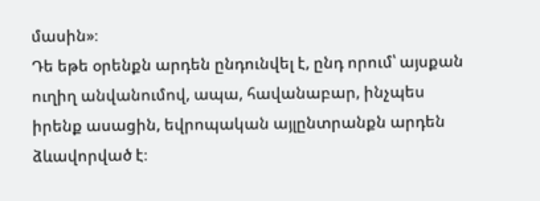մասին»։
Դե եթե օրենքն արդեն ընդունվել է, ընդ որում՝ այսքան ուղիղ անվանումով, ապա, հավանաբար, ինչպես իրենք ասացին, եվրոպական այլընտրանքն արդեն ձևավորված է։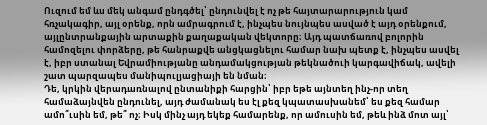Ուզում եմ ևս մեկ անգամ ընդգծել՝ ընդունվել է ոչ թե հայտարարություն կամ հռչակագիր, այլ օրենք, որն ամրագրում է, ինչպես նույնպես ասված է այդ օրենքում, այլընտրանքային արտաքին քաղաքական վեկտորը։ Այդ պատճառով բոլորին համոզելու փորձերը, թե հանրաքվե անցկացնելու համար նախ պետք է, ինչպես ասվել է, իբր ստանալ Եվրամիությանը անդամակցության թեկնածուի կարգավիճակ, ավելի շատ պարզապես մանիպուլյացիայի են նման։
Դե, կրկին վերադառնալով ընտանիքի հարցին՝ իբր եթե այնտեղ ինչ-որ տեղ համաձայնվեն ընդունել, այդ ժամանակ ես էլ քեզ կպատասխանեմ՝ ես քեզ համար ամո՞ւսին եմ, թե՞ ոչ։ Իսկ մինչ այդ եկեք համարենք, որ ամուսին եմ, թեև ինձ մոտ այլ՝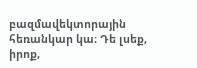բազմավեկտորային հեռանկար կա։ Դե լսեք, իրոք,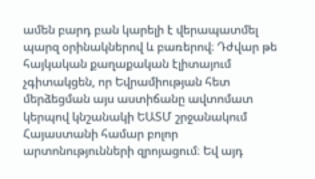ամեն բարդ բան կարելի է վերապատմել պարզ օրինակներով և բառերով։ Դժվար թե հայկական քաղաքական էլիտայում չգիտակցեն, որ Եվրամիության հետ մերձեցման այս աստիճանը ավտոմատ կերպով կնշանակի ԵԱՏՄ շրջանակում Հայաստանի համար բոլոր արտոնությունների զրոյացում։ Եվ այդ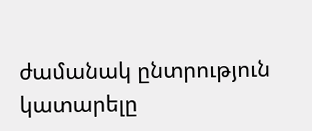ժամանակ ընտրություն կատարելը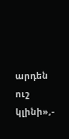արդեն ուշ կլինի»,-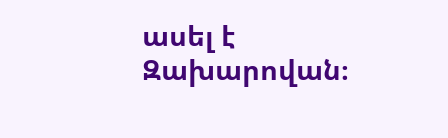ասել է Զախարովան։